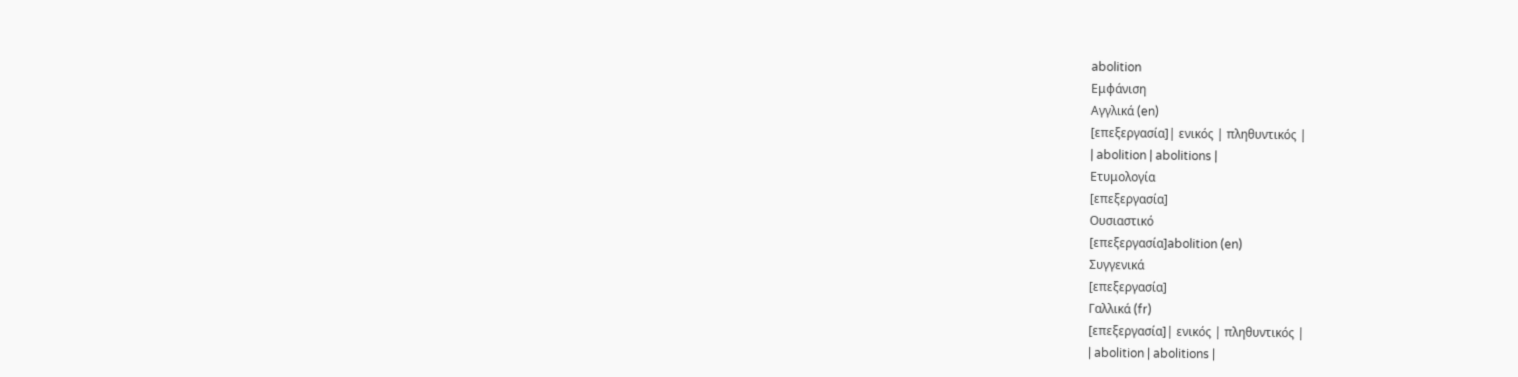abolition
Εμφάνιση
Αγγλικά (en)
[επεξεργασία]| ενικός | πληθυντικός |
| abolition | abolitions |
Ετυμολογία
[επεξεργασία]
Ουσιαστικό
[επεξεργασία]abolition (en)
Συγγενικά
[επεξεργασία]
Γαλλικά (fr)
[επεξεργασία]| ενικός | πληθυντικός |
| abolition | abolitions |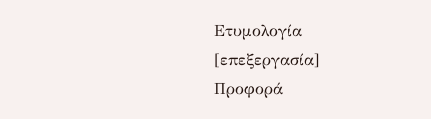Ετυμολογία
[επεξεργασία]
Προφορά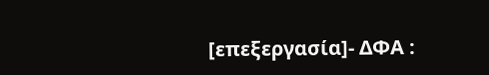[επεξεργασία]- ΔΦΑ :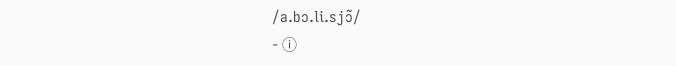/a.bɔ.li.sjɔ̃/
- ⓘ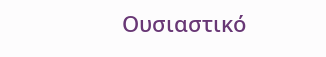Ουσιαστικό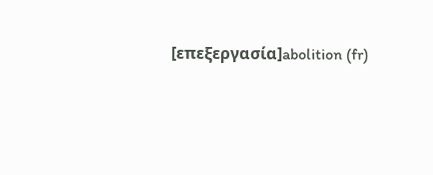[επεξεργασία]abolition (fr)